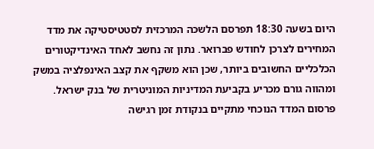היום בשעה 18:30 תפרסם הלשכה המרכזית לסטטיסטיקה את מדד המחירים לצרכן לחודש פברואר. נתון זה נחשב לאחד האינדיקטורים הכלכליים החשובים ביותר, שכן הוא משקף את קצב האינפלציה במשק ומהווה גורם מכריע בקביעת המדיניות המוניטרית של בנק ישראל. פרסום המדד הנוכחי מתקיים בנקודת זמן רגישה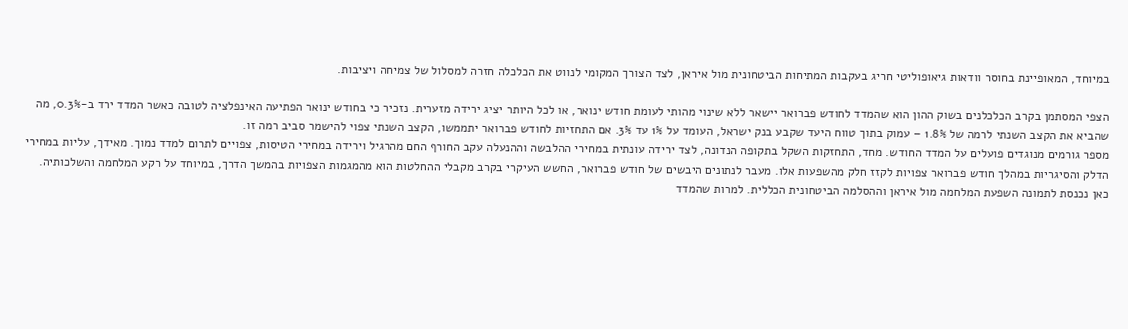במיוחד, המאופיינת בחוסר וודאות גיאופוליטי חריג בעקבות המתיחות הביטחונית מול איראן, לצד הצורך המקומי לנווט את הכלכלה חזרה למסלול של צמיחה ויציבות.

הצפי המסתמן בקרב הכלכלנים בשוק ההון הוא שהמדד לחודש פברואר יישאר ללא שינוי מהותי לעומת חודש ינואר, או לכל היותר יציג ירידה מזערית. נזכיר כי בחודש ינואר הפתיעה האינפלציה לטובה כאשר המדד ירד ב-0.3%, מה שהביא את הקצב השנתי לרמה של 1.8% – עמוק בתוך טווח היעד שקבע בנק ישראל, העומד על 1% עד 3%. אם התחזיות לחודש פברואר יתממשו, הקצב השנתי צפוי להישמר סביב רמה זו.
מספר גורמים מנוגדים פועלים על המדד החודש. מחד, התחזקות השקל בתקופה הנדונה, לצד ירידה עונתית במחירי ההלבשה וההנעלה עקב החורף החם מהרגיל וירידה במחירי הטיסות, צפויים לתרום למדד נמוך. מאידך, עליות במחירי הדלק והסיגריות במהלך חודש פברואר צפויות לקזז חלק מהשפעות אלו. מעבר לנתונים היבשים של חודש פברואר, החשש העיקרי בקרב מקבלי ההחלטות הוא מהמגמות הצפויות בהמשך הדרך, במיוחד על רקע המלחמה והשלכותיה.
כאן נכנסת לתמונה השפעת המלחמה מול איראן וההסלמה הביטחונית הכללית. למרות שהמדד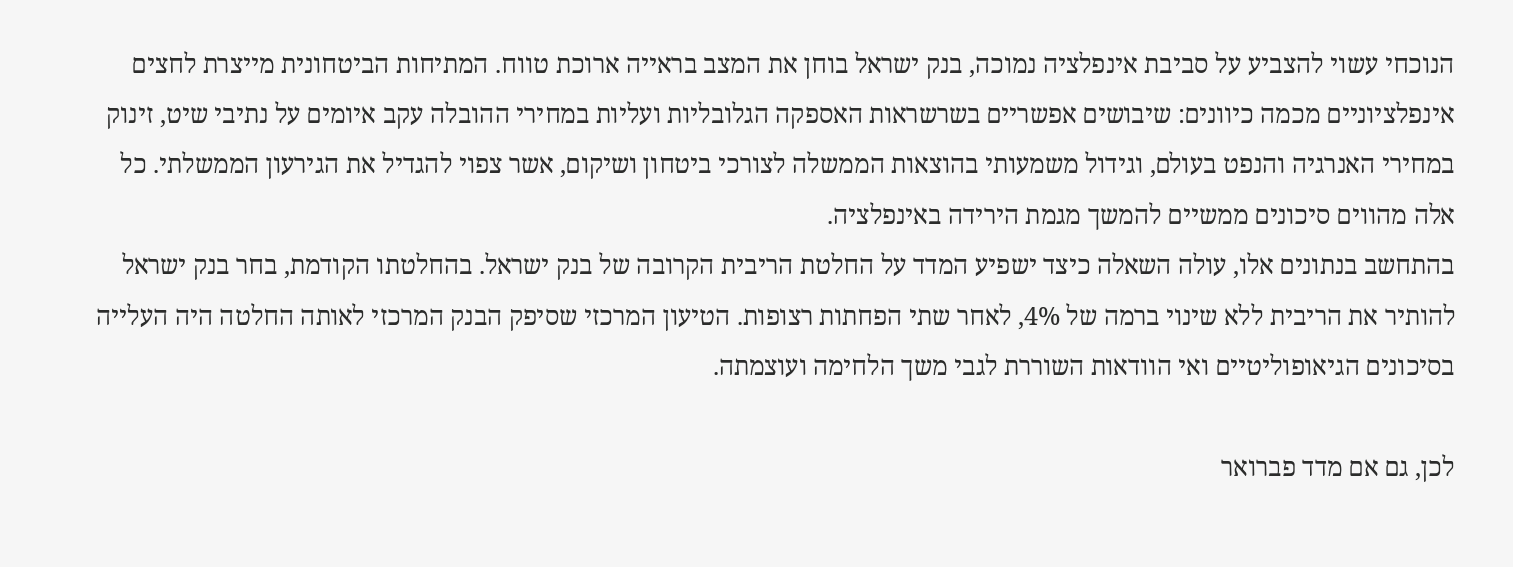הנוכחי עשוי להצביע על סביבת אינפלציה נמוכה, בנק ישראל בוחן את המצב בראייה ארוכת טווח. המתיחות הביטחונית מייצרת לחצים אינפלציוניים מכמה כיוונים: שיבושים אפשריים בשרשראות האספקה הגלובליות ועליות במחירי ההובלה עקב איומים על נתיבי שיט, זינוק במחירי האנרגיה והנפט בעולם, וגידול משמעותי בהוצאות הממשלה לצורכי ביטחון ושיקום, אשר צפוי להגדיל את הגירעון הממשלתי. כל אלה מהווים סיכונים ממשיים להמשך מגמת הירידה באינפלציה.
בהתחשב בנתונים אלו, עולה השאלה כיצד ישפיע המדד על החלטת הריבית הקרובה של בנק ישראל. בהחלטתו הקודמת, בחר בנק ישראל להותיר את הריבית ללא שינוי ברמה של 4%, לאחר שתי הפחתות רצופות. הטיעון המרכזי שסיפק הבנק המרכזי לאותה החלטה היה העלייה בסיכונים הגיאופוליטיים ואי הוודאות השוררת לגבי משך הלחימה ועוצמתה.

לכן, גם אם מדד פברואר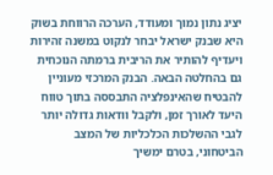יציג נתון נמוך ומעודד, הערכה הרווחת בשוק היא שבנק ישראל יבחר לנקוט במשנה זהירות ויעדיף להותיר את הריבית ברמתה הנוכחית גם בהחלטה הבאה. הבנק המרכזי מעוניין להבטיח שהאינפלציה התבססה בתוך טווח היעד לאורך זמן, ולקבל וודאות גדולה יותר לגבי ההשלכות הכלכליות של המצב הביטחוני, בטרם ימשיך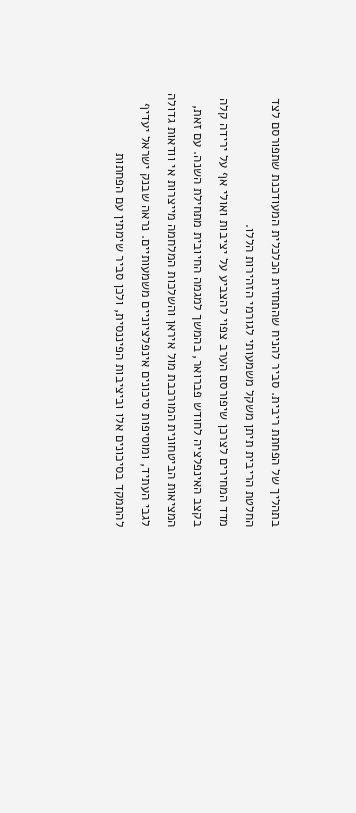בתהליך של הפחתת ריבית. סביר להניח שהתחזית הכלכלית המעודכנת שתפורסם לצד החלטת הריבית תיתן משקל משמעותי לגורמי הזהירות הללו.
מדד המחירים לצרכן שיפורסם הערב צפוי להצביע על יציבות ואולי אף על ירידה קלה בקצב האינפלציה לחודש פברואר, בהמשך למגמה החיובית מתחילת השנה. עם זאת, המציאות הביטחונית המורכבת מול איראן והשלכות המלחמה מייצרות אי וודאות גדולה לגבי העתיד, ומוסיפות סיכונים אינפלציוניים משמעותיים. נראה שבנק ישראל יעדיף להתמקד בסיכונים אלו וביציבות הפיננסית, ולכן סביר שימתין עם הפחתות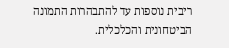ריבית נוספות עד להתבהרות התמונה הביטחונית והכלכלית.